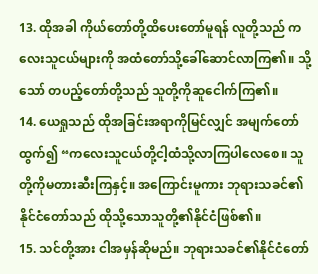13. ထိုအခါ ကိုယ်တော်တို့ထိပေးတော်မူရန် လူတို့သည် ကလေးသူငယ်များကို အထံတော်သို့ခေါ်ဆောင်လာကြ၏။ သို့သော် တပည့်တော်တို့သည် သူတို့ကိုဆူငေါက်ကြ၏။
14. ယေရှုသည် ထိုအခြင်းအရာကိုမြင်လျှင် အမျက်တော်ထွက်၍ “ကလေးသူငယ်တို့ငါ့ထံသို့လာကြပါလေစေ။ သူတို့ကိုမတားဆီးကြနှင့်။ အကြောင်းမူကား ဘုရားသခင်၏နိုင်ငံတော်သည် ထိုသို့သောသူတို့၏နိုင်ငံဖြစ်၏။
15. သင်တို့အား ငါအမှန်ဆိုမည်။ ဘုရားသခင်၏နိုင်ငံတော်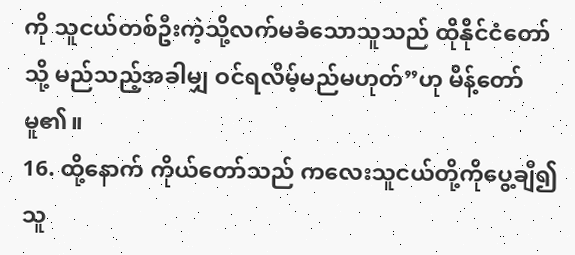ကို သူငယ်တစ်ဦးကဲ့သို့လက်မခံသောသူသည် ထိုနိုင်ငံတော်သို့ မည်သည့်အခါမျှ ဝင်ရလိမ့်မည်မဟုတ်”ဟု မိန့်တော်မူ၏။
16. ထို့နောက် ကိုယ်တော်သည် ကလေးသူငယ်တို့ကိုပွေ့ချီ၍ သူ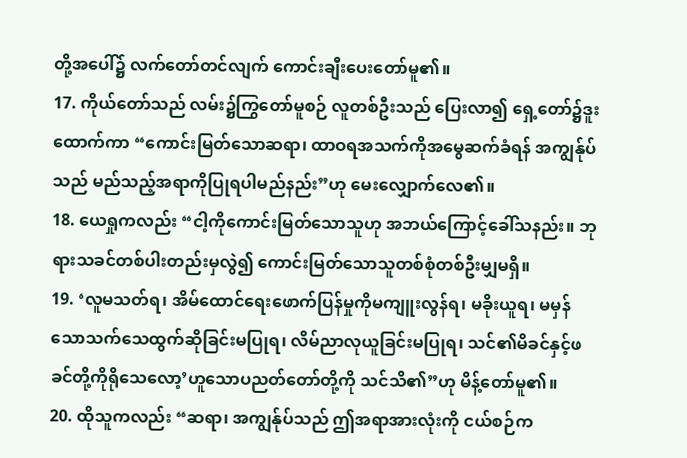တို့အပေါ်၌ လက်တော်တင်လျက် ကောင်းချီးပေးတော်မူ၏။
17. ကိုယ်တော်သည် လမ်း၌ကြွတော်မူစဉ် လူတစ်ဦးသည် ပြေးလာ၍ ရှေ့တော်၌ဒူးထောက်ကာ “ကောင်းမြတ်သောဆရာ၊ ထာဝရအသက်ကိုအမွေဆက်ခံရန် အကျွန်ုပ်သည် မည်သည့်အရာကိုပြုရပါမည်နည်း”ဟု မေးလျှောက်လေ၏။
18. ယေရှုကလည်း “ငါ့ကိုကောင်းမြတ်သောသူဟု အဘယ်ကြောင့်ခေါ်သနည်း။ ဘုရားသခင်တစ်ပါးတည်းမှလွဲ၍ ကောင်းမြတ်သောသူတစ်စုံတစ်ဦးမျှမရှိ။
19. ‘လူမသတ်ရ၊ အိမ်ထောင်ရေးဖောက်ပြန်မှုကိုမကျူးလွန်ရ၊ မခိုးယူရ၊ မမှန်သောသက်သေထွက်ဆိုခြင်းမပြုရ၊ လိမ်ညာလုယူခြင်းမပြုရ၊ သင်၏မိခင်နှင့်ဖခင်တို့ကိုရိုသေလော့’ဟူသောပညတ်တော်တို့ကို သင်သိ၏”ဟု မိန့်တော်မူ၏။
20. ထိုသူကလည်း “ဆရာ၊ အကျွန်ုပ်သည် ဤအရာအားလုံးကို ငယ်စဉ်က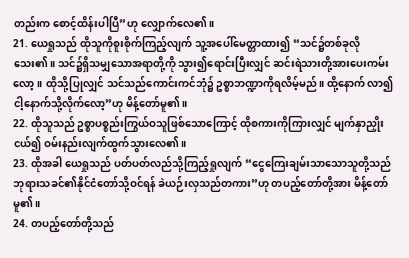တည်းက စောင့်ထိန်းပါပြီ”ဟု လျှောက်လေ၏။
21. ယေရှုသည် ထိုသူကိုစူးစိုက်ကြည့်လျက် သူ့အပေါ်မေတ္တာထား၍ “သင်၌တစ်ခုလိုသေး၏။ သင်၌ရှိသမျှသောအရာတို့ကို သွား၍ရောင်းပြီးလျှင် ဆင်းရဲသားတို့အားပေးကမ်းလော့။ ထိုသို့ပြုလျှင် သင်သည်ကောင်းကင်ဘုံ၌ ဥစ္စာဘဏ္ဍာကိုရလိမ့်မည်။ ထို့နောက် လာ၍ ငါ့နောက်သို့လိုက်လော့”ဟု မိန့်တော်မူ၏။
22. ထိုသူသည် ဥစ္စာပစ္စည်းကြွယ်ဝသူဖြစ်သောကြောင့် ထိုစကားကိုကြားလျှင် မျက်နှာညှိုးငယ်၍ ဝမ်းနည်းလျက်ထွက်သွားလေ၏။
23. ထိုအခါ ယေရှုသည် ပတ်ပတ်လည်သို့ကြည့်ရှုလျက် “ငွေကြေးချမ်းသာသောသူတို့သည် ဘုရားသခင်၏နိုင်ငံတော်သို့ဝင်ရန် ခဲယဉ်းလှသည်တကား”ဟု တပည့်တော်တို့အား မိန့်တော်မူ၏။
24. တပည့်တော်တို့သည်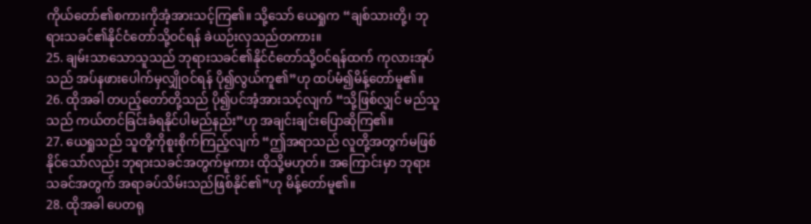ကိုယ်တော်၏စကားကိုအံ့အားသင့်ကြ၏။ သို့သော် ယေရှုက “ချစ်သားတို့၊ ဘုရားသခင်၏နိုင်ငံတော်သို့ဝင်ရန် ခဲယဉ်းလှသည်တကား။
25. ချမ်းသာသောသူသည် ဘုရားသခင်၏နိုင်ငံတော်သို့ဝင်ရန်ထက် ကုလားအုပ်သည် အပ်နဖားပေါက်မှလျှိုဝင်ရန် ပို၍လွယ်ကူ၏”ဟု ထပ်မံ၍မိန့်တော်မူ၏။
26. ထိုအခါ တပည့်တော်တို့သည် ပို၍ပင်အံ့အားသင့်လျက် “သို့ဖြစ်လျှင် မည်သူသည် ကယ်တင်ခြင်းခံရနိုင်ပါမည်နည်း”ဟု အချင်းချင်းပြောဆိုကြ၏။
27. ယေရှုသည် သူတို့ကိုစူးစိုက်ကြည့်လျက် “ဤအရာသည် လူတို့အတွက်မဖြစ်နိုင်သော်လည်း ဘုရားသခင်အတွက်မူကား ထိုသို့မဟုတ်။ အကြောင်းမှာ ဘုရားသခင်အတွက် အရာခပ်သိမ်းသည်ဖြစ်နိုင်၏”ဟု မိန့်တော်မူ၏။
28. ထိုအခါ ပေတရု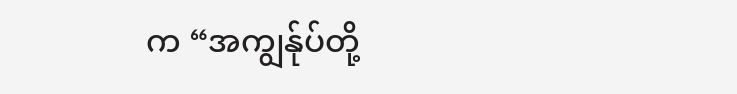က “အကျွန်ုပ်တို့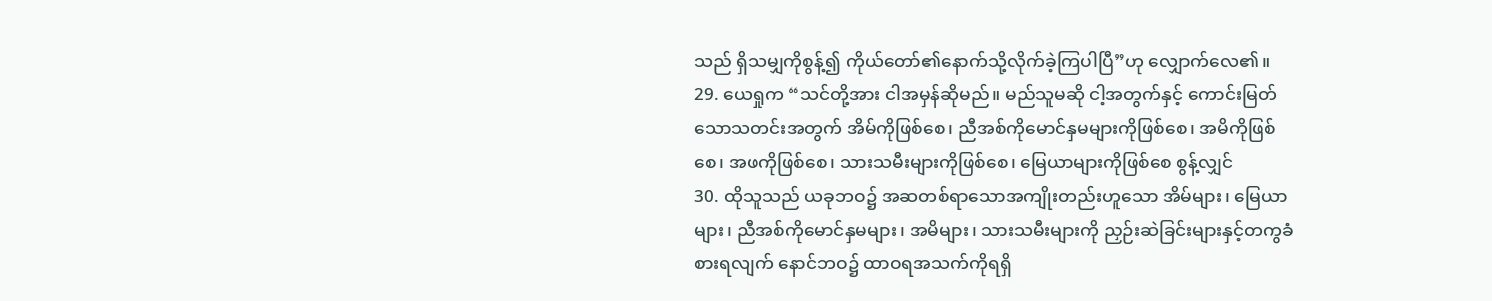သည် ရှိသမျှကိုစွန့်၍ ကိုယ်တော်၏နောက်သို့လိုက်ခဲ့ကြပါပြီ”ဟု လျှောက်လေ၏။
29. ယေရှုက “သင်တို့အား ငါအမှန်ဆိုမည်။ မည်သူမဆို ငါ့အတွက်နှင့် ကောင်းမြတ်သောသတင်းအတွက် အိမ်ကိုဖြစ်စေ၊ ညီအစ်ကိုမောင်နှမများကိုဖြစ်စေ၊ အမိကိုဖြစ်စေ၊ အဖကိုဖြစ်စေ၊ သားသမီးများကိုဖြစ်စေ၊ မြေယာများကိုဖြစ်စေ စွန့်လျှင်
30. ထိုသူသည် ယခုဘဝ၌ အဆတစ်ရာသောအကျိုးတည်းဟူသော အိမ်များ၊ မြေယာများ၊ ညီအစ်ကိုမောင်နှမများ၊ အမိများ၊ သားသမီးများကို ညှဉ်းဆဲခြင်းများနှင့်တကွခံစားရလျက် နောင်ဘဝ၌ ထာဝရအသက်ကိုရရှိ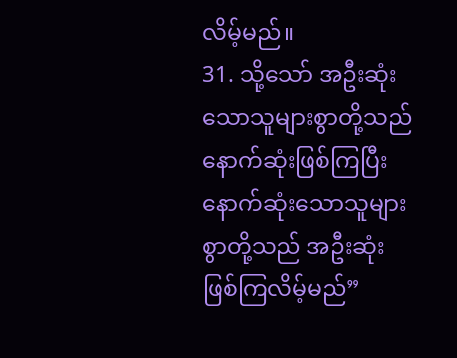လိမ့်မည်။
31. သို့သော် အဦးဆုံးသောသူများစွာတို့သည် နောက်ဆုံးဖြစ်ကြပြီး နောက်ဆုံးသောသူများစွာတို့သည် အဦးဆုံးဖြစ်ကြလိမ့်မည်”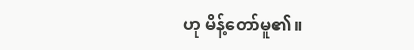ဟု မိန့်တော်မူ၏။